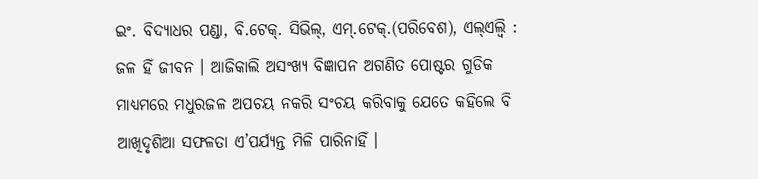ଇଂ. ବିଦ୍ୟାଧର ପଣ୍ଡା, ବି.ଟେକ୍. ସିଭିଲ୍, ଏମ୍.ଟେକ୍.(ପରିବେଶ), ଏଲ୍ଏଲ୍ବି : ଜଳ ହିଁ ଜୀବନ । ଆଜିକାଲି ଅସଂଖ୍ୟ ବିଜ୍ଞାପନ ଅଗଣିତ ପୋଷ୍ଟର ଗୁଡିକ ମାଧ୍ୟମରେ ମଧୁରଜଳ ଅପଚୟ ନକରି ସଂଚୟ କରିବାକୁ ଯେତେ କହିଲେ ବି ଆଖିଦୃଶିଆ ସଫଳତା ଏ’ପର୍ଯ୍ୟନ୍ତ ମିଳି ପାରିନାହିଁ ।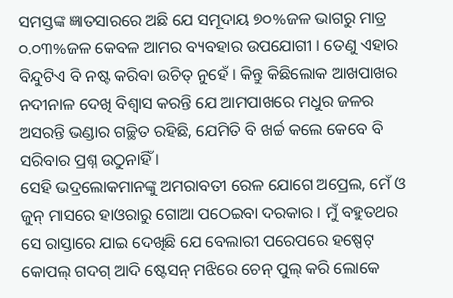ସମସ୍ତଙ୍କ ଜ୍ଞାତସାରରେ ଅଛି ଯେ ସମୂଦାୟ ୭୦%ଜଳ ଭାଗରୁ ମାତ୍ର ୦.୦୩%ଜଳ କେବଳ ଆମର ବ୍ୟବହାର ଉପଯୋଗୀ । ତେଣୁ ଏହାର ବିନ୍ଦୁଟିଏ ବି ନଷ୍ଟ କରିବା ଉଚିତ୍ ନୁହେଁ । କିନ୍ତୁ କିଛିଲୋକ ଆଖପାଖର ନଦୀନାଳ ଦେଖି ବିଶ୍ୱାସ କରନ୍ତି ଯେ ଆମପାଖରେ ମଧୁର ଜଳର ଅସରନ୍ତି ଭଣ୍ଡାର ଗଚ୍ଛିତ ରହିଛି, ଯେମିତି ବି ଖର୍ଚ୍ଚ କଲେ କେବେ ବି ସରିବାର ପ୍ରଶ୍ନ ଉଠୁନାହିଁ ।
ସେହି ଭଦ୍ରଲୋକମାନଙ୍କୁ ଅମରାବତୀ ରେଳ ଯୋଗେ ଅପ୍ରେଲ, ମେଁ ଓ ଜୁନ୍ ମାସରେ ହାଓରାରୁ ଗୋଆ ପଠେଇବା ଦରକାର । ମୁଁ ବହୁତଥର ସେ ରାସ୍ତାରେ ଯାଇ ଦେଖିଛି ଯେ ବେଲାରୀ ପରେପରେ ହଷ୍ପେଟ୍ କୋପଲ୍ ଗଦଗ୍ ଆଦି ଷ୍ଟେସନ୍ ମଝିରେ ଚେନ୍ ପୁଲ୍ କରି ଲୋକେ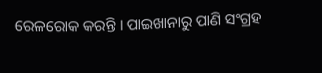ରେଳରୋକ କରନ୍ତି । ପାଇଖାନାରୁ ପାଣି ସଂଗ୍ରହ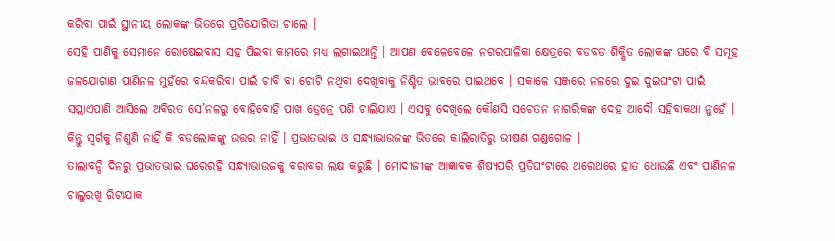କରିବା ପାଇଁ ସ୍ଥାନୀୟ ଲୋକଙ୍କ ଭିତରେ ପ୍ରତିଯୋଗିତା ଚାଲେ ।
ସେହି ପାଣିକୁ ସେମାନେ ରୋଷେଇବାସ ସହ ପିଇବା କାମରେ ମଧ୍ୟ ଲଗାଇଥାନ୍ତି । ଆପଣ ବେଳେବେଳେ ନଗରପାଳିକା କ୍ଷେତ୍ରରେ ବଡବଡ ଶିକ୍ଷିତ ଲୋକଙ୍କ ଘରେ ବି ସମୂହ ଜଳଯୋଗାଣ ପାଣିନଳ ମୁହଁରେ ବନ୍ଦକରିବା ପାଇଁ ଚାବି ବା ଚୋଟି ନଥିବା ଦେଖିବାକୁ ନିଶ୍ଚିତ ଭାବରେ ପାଇଥବେ । ସକାଳେ ସଞ୍ଜରେ ନଳରେ ଦୁଇ ଦୁଇଘଂଟା ପାଇଁ ସପ୍ଲାଏପାଣି ଆସିଲେ ଅବିରତ ସେ’ନଳରୁ ବୋହିବୋହି ପାଖ ଡ୍ରେନ୍ରେ ପଶି ଚାଲିଯାଏ । ଏସବୁ ଦେଖିଲେ କୌଣସି ସଚେତନ ନାଗରିକଙ୍କ ଦେହ ଆଦୌ ସହିବାକଥା ନୁହେଁ । କିନ୍ତୁ ସ୍ୱର୍ଗକୁ ନିଶୁଣି ନାହିଁ କି ବଡଲୋକଙ୍କୁ ଉତ୍ତର ନାହିଁ । ପ୍ରଭାତଭାଇ ଓ ସନ୍ଧ୍ୟାଭାଉଜଙ୍କ ଭିତରେ କାଲିରାତିରୁ ଭୀଷଣ ଗଣ୍ଡଗୋଳ ।
ତାଲାବନ୍ଦି ଦିନରୁ ପ୍ରଭାତଭାଇ ଘରେରହି ସନ୍ଧ୍ୟାଭାଉଜକୁ ବରାବର ଲକ୍ଷ କରୁଛି । ମୋଦୀଜୀଙ୍କ ଆଜ୍ଞାବକ ଶିଷ୍ୟପରି ପ୍ରତିଘଂଟାରେ ଥରେଥରେ ହାତ ଧୋଉଛି ଏବଂ ପାଣିନଳ ଚାଲୁରଖି ରିଟାଯାକ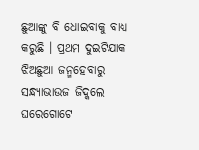ଛୁଆଙ୍କୁ ବି ଧୋଇବାକୁ ବାଧ୍ୟ କରୁଛି । ପ୍ରଥମ ଦୁଇଟିଯାକ ଝିଅଛୁଆ ଜନ୍ମହେବାରୁ ସନ୍ଧ୍ୟାଭାଉଜ ଜିଦ୍କଲେ ଘରେଗୋଟେ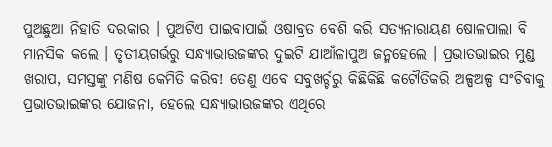ପୁଅଛୁଆ ନିହାତି ଦରକାର । ପୁଅଟିଏ ପାଇବାପାଇଁ ଓଷାବ୍ରତ ବେଶି କରି ସତ୍ୟନାରାୟଣ ଷୋଳପାଲା ବି ମାନସିକ କଲେ । ତୃତୀୟଗର୍ଭରୁ ସନ୍ଧ୍ୟାଭାଉଜଙ୍କର ଦୁଇଟି ଯାଆଁଳାପୁଅ ଜନ୍ମହେଲେ । ପ୍ରଭାତଭାଇର ମୁଣ୍ଡ ଖରାପ, ସମସ୍ତଙ୍କୁ ମଣିଷ କେମିତି କରିବ! ତେଣୁ ଏବେ ସବୁଖର୍ଚ୍ଚରୁ କିଛିକିଛି କଟୌତିକରି ଅଳ୍ପଅଳ୍ପ ସଂଚିବାକୁ ପ୍ରଭାତଭାଇଙ୍କର ଯୋଜନା, ହେଲେ ସନ୍ଧ୍ୟାଭାଉଜଙ୍କର ଏଥିରେ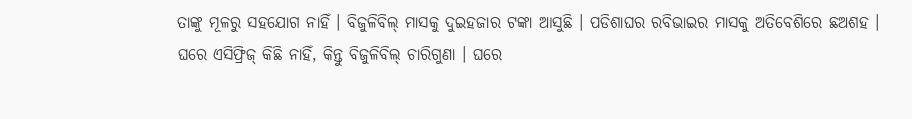ତାଙ୍କୁ ମୂଳରୁ ସହଯୋଗ ନାହିଁ । ବିଜୁଳିବିଲ୍ ମାସକୁ ଦୁଇହଜାର ଟଙ୍କା ଆସୁଛି । ପଡିଶାଘର ରବିଭାଇର ମାସକୁ ଅତିବେଶିରେ ଛଅଶହ ।
ଘରେ ଏସିଫ୍ରିଜ୍ କିଛି ନାହିଁ, କିନ୍ତୁ ବିଜୁଳିବିଲ୍ ଚାରିଗୁଣା । ଘରେ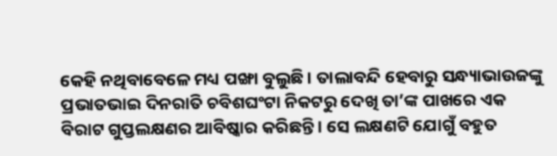କେହି ନଥିବାବେଳେ ମଧ୍ୟ ପଙ୍ଖା ବୁଲୁଛି । ତାଲାବନ୍ଦି ହେବାରୁ ସନ୍ଧ୍ୟାଭାଉଜଙ୍କୁ ପ୍ରଭାତଭାଇ ଦିନରାତି ଚବିଶଘଂଟା ନିକଟରୁ ଦେଖି ତା’ଙ୍କ ପାଖରେ ଏକ ବିରାଟ ଗୁପ୍ତଲକ୍ଷଣର ଆବିଷ୍କାର କରିଛନ୍ତି । ସେ ଲକ୍ଷଣଟି ଯୋଗୁଁ ବହୁତ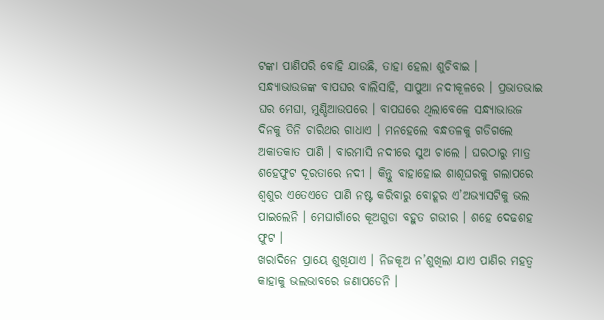ଟଙ୍କା ପାଣିପରି ବୋହି ଯାଉଛି, ତାହା ହେଲା ଶୁଚିବାଇ ।
ସନ୍ଧ୍ୟାଭାଉଜଙ୍କ ବାପଘର ବାଲିସାହି, ସାପୁଆ ନଦୀକୂଳରେ । ପ୍ରଭାତଭାଇ ଘର ମେଘା, ମୁଣ୍ଡିଆଉପରେ । ବାପଘରେ ଥିଲାବେଳେ ସନ୍ଧ୍ୟାଭାଉଜ ଦିନକୁ ତିନି ଚାରିଥର ଗାଧାଏ । ମନହେଲେ ବନ୍ଧତଳକୁ ଗଡିଗଲେ ଅକାତକାତ ପାଣି । ବାରମାସି ନଦୀରେ ସୁଅ ଚାଲେ । ଘରଠାରୁ ମାତ୍ର ଶହେଫୁଟ ଦୂରତାରେ ନଦୀ । କିନ୍ତୁ ବାହାହୋଇ ଶାଶୂଘରକୁ ଗଲାପରେ ଶ୍ୱଶୁର ଏତେଏତେ ପାଣି ନଷ୍ଟ କରିବାରୁ ବୋହୂର ଏ’ଅଭ୍ୟାସଟିକୁ ଭଲ ପାଇଲେନି । ମେଘାଗାଁରେ କୂଅଗୁଡା ବହୁତ ଗଭୀର । ଶହେ ଦେଢଶହ ଫୁଟ ।
ଖରାଦିନେ ପ୍ରାୟେ ଶୁଖିଯାଏ । ନିଜକୂଅ ନ’ଶୁଖିଲା ଯାଏ ପାଣିର ମହତ୍ୱ କାହାକୁ ଭଲଭାବରେ ଜଣାପଡେନି ।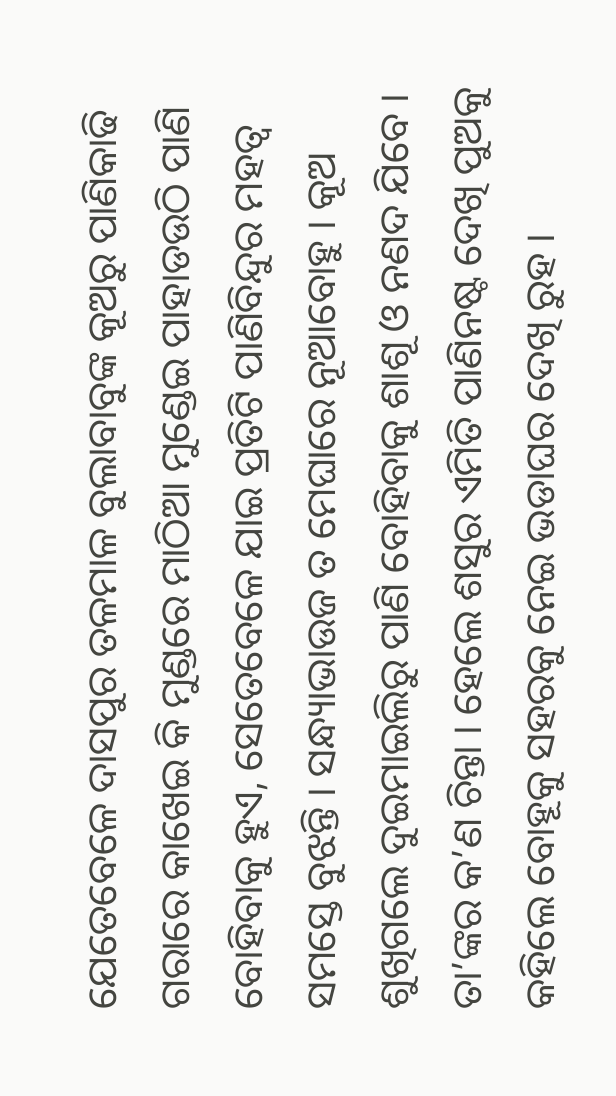ଯେତେବେଳେ ଦାସପୁର ତଳମାଳ ବୁଲାବାବୁଙ୍କ କୂଅରୁ ପାଣିକାଢି ଗରାରେ କାଖେଇ କି ମୁଣ୍ଡରେ ମାଠିଆ ମୁଣ୍ଡେଇ ପାହାଡଉଠି ପାଣି ବୋହିବାକୁ ହୁଏ, ସେତେବେଳେ ଯାଇ ପ୍ରତିଟି ପାଣିବିନ୍ଦୁର ମହତ୍ୱ ସମସ୍ତେ ବୁଝନ୍ତି । ସନ୍ଧ୍ୟାଭାଉଜ ତ ମେଘାରେ ନୂଆବୋହୁ । କୂଅ ଶୁଖିଗଲେ ଦୁଇମାଇଲିରୁ ପାଣି ବୋହିବାକୁ ଶାଶୂ ଓ ନଣଦ ଯିବେ । ତା’ଙ୍କର କ’ଣ ଚିନ୍ତା । ହେଲେ ଶସୁର ଏମିତି ପାଣିନଷ୍ଟ ଦେଖି ପୁଅକୁ କହିଲେ ବୋହୂକୁ ସହରକୁ ନେଇ ଭଡାଘର ଦେଖି ରୁହ ।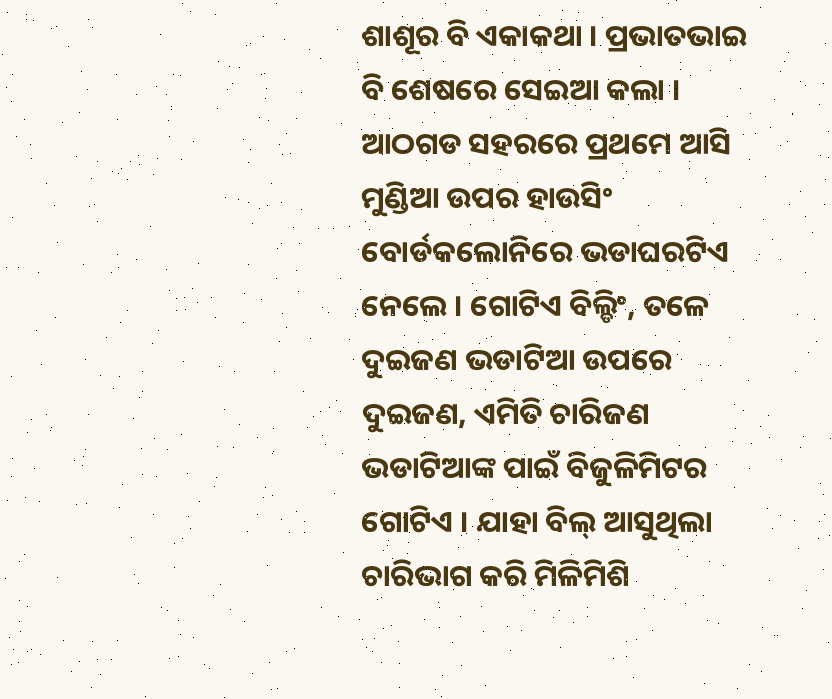ଶାଶୂର ବି ଏକାକଥା । ପ୍ରଭାତଭାଇ ବି ଶେଷରେ ସେଇଆ କଲା ।
ଆଠଗଡ ସହରରେ ପ୍ରଥମେ ଆସି ମୁଣ୍ଡିଆ ଉପର ହାଉସିଂ ବୋର୍ଡକଲୋନିରେ ଭଡାଘରଟିଏ ନେଲେ । ଗୋଟିଏ ବିଲ୍ଡିଂ, ତଳେ ଦୁଇଜଣ ଭଡାଟିଆ ଉପରେ ଦୁଇଜଣ, ଏମିତି ଚାରିଜଣ ଭଡାଟିଆଙ୍କ ପାଇଁ ବିଜୁଳିମିଟର ଗୋଟିଏ । ଯାହା ବିଲ୍ ଆସୁଥିଲା ଚାରିଭାଗ କରି ମିଳିମିଶି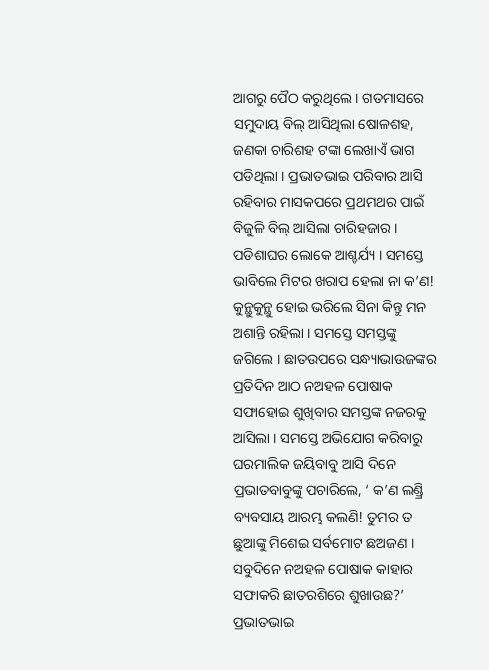ଆଗରୁ ପୈଠ କରୁଥିଲେ । ଗତମାସରେ ସମୁଦାୟ ବିଲ୍ ଆସିଥିଲା ଷୋଳଶହ, ଜଣକା ଚାରିଶହ ଟଙ୍କା ଲେଖାଏଁ ଭାଗ ପଡିଥିଲା । ପ୍ରଭାତଭାଇ ପରିବାର ଆସି ରହିବାର ମାସକପରେ ପ୍ରଥମଥର ପାଇଁ ବିଜୁଳି ବିଲ୍ ଆସିଲା ଚାରିହଜାର ।
ପଡିଶାଘର ଲୋକେ ଆଶ୍ଚର୍ଯ୍ୟ । ସମସ୍ତେ ଭାବିଲେ ମିଟର ଖରାପ ହେଲା ନା କ’ଣ! କୁନ୍ଥୁକୁନ୍ଥୁ ହୋଇ ଭରିଲେ ସିନା କିନ୍ତୁ ମନ ଅଶାନ୍ତି ରହିଲା । ସମସ୍ତେ ସମସ୍ତଙ୍କୁ ଜଗିଲେ । ଛାତଉପରେ ସନ୍ଧ୍ୟାଭାଉଜଙ୍କର ପ୍ରତିଦିନ ଆଠ ନଅହଳ ପୋଷାକ ସଫାହୋଇ ଶୁଖିବାର ସମସ୍ତଙ୍କ ନଜରକୁ ଆସିଲା । ସମସ୍ତେ ଅଭିଯୋଗ କରିବାରୁ ଘରମାଲିକ ଜୟିବାବୁ ଆସି ଦିନେ ପ୍ରଭାତବାବୁଙ୍କୁ ପଚାରିଲେ, ‘ କ’ଣ ଲଣ୍ଡ୍ରି ବ୍ୟବସାୟ ଆରମ୍ଭ କଲଣି! ତୁମର ତ ଛୁଆଙ୍କୁ ମିଶେଇ ସର୍ବମୋଟ ଛଅଜଣ । ସବୁଦିନେ ନଅହଳ ପୋଷାକ କାହାର ସଫାକରି ଛାତରଶିରେ ଶୁଖାଉଛ?’ ପ୍ରଭାତଭାଇ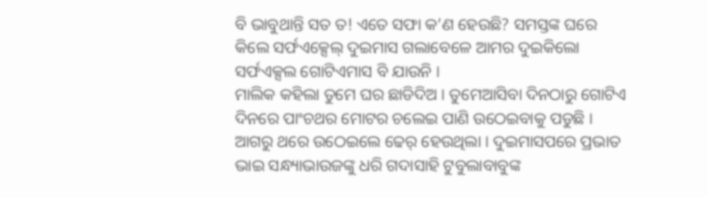ବି ଭାବୁଥାନ୍ତି ସତ ତ! ଏତେ ସଫା କ’ଣ ହେଉଛି? ସମସ୍ତଙ୍କ ଘରେ କିଲେ ସର୍ଫଏକ୍ସେଲ୍ ଦୁଇମାସ ଗଲାବେଳେ ଆମର ଦୁଇକିଲୋ ସର୍ଫଏକ୍ସଲ ଗୋଟିଏମାସ ବି ଯାଉନି ।
ମାଲିକ କହିଲା ତୁମେ ଘର ଛାଡିଦିଅ । ତୁମେଆସିବା ଦିନଠାରୁ ଗୋଟିଏ ଦିନରେ ପାଂଚଥର ମୋଟର ଚଲେଇ ପାଣି ଉଠେଇବାକୁ ପଡୁଛି । ଆଗରୁ ଥରେ ଉଠେଇଲେ ଢେର୍ ହେଉଥିଲା । ଦୁଇମାସପରେ ପ୍ରଭାତ ଭାଇ ସନ୍ଧ୍ୟାଭାଉଜଙ୍କୁ ଧରି ଗଦାସାହି ଟୁବୁଲାବାବୁଙ୍କ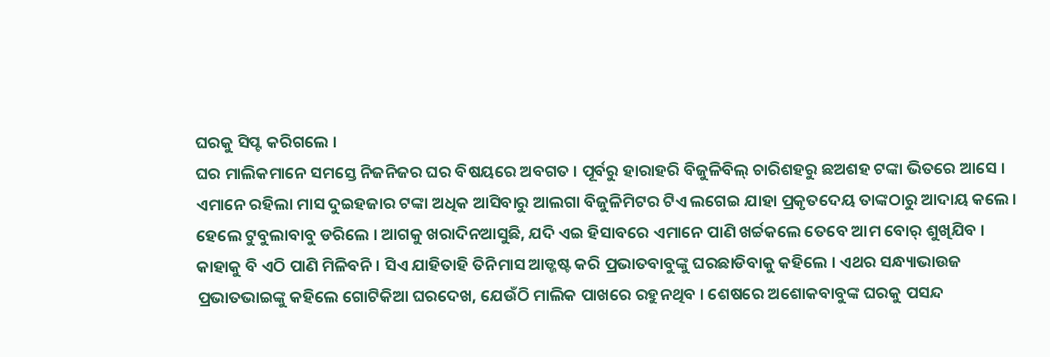ଘରକୁ ସିପ୍ଟ କରିଗଲେ ।
ଘର ମାଲିକମାନେ ସମସ୍ତେ ନିଜନିଜର ଘର ବିଷୟରେ ଅବଗତ । ପୂର୍ବରୁ ହାରାହରି ବିଜୁଳିବିଲ୍ ଚାରିଶହରୁ ଛଅଶହ ଟଙ୍କା ଭିତରେ ଆସେ । ଏମାନେ ରହିଲା ମାସ ଦୁଇହଜାର ଟଙ୍କା ଅଧିକ ଆସିବାରୁ ଆଲଗା ବିଜୁଳିମିଟର ଟିଏ ଲଗେଇ ଯାହା ପ୍ରକୃତଦେୟ ତାଙ୍କଠାରୁ ଆଦାୟ କଲେ । ହେଲେ ଟୁବୁଲାବାବୁ ଡରିଲେ । ଆଗକୁ ଖରାଦିନଆସୁଛି, ଯଦି ଏଇ ହିସାବରେ ଏମାନେ ପାଣି ଖର୍ଚ୍ଚକଲେ ତେବେ ଆମ ବୋର୍ ଶୁଖିଯିବ ।
କାହାକୁ ବି ଏଠି ପାଣି ମିଳିବନି । ସିଏ ଯାହିତାହି ତିନିମାସ ଆଡ୍ଜଷ୍ଟ କରି ପ୍ରଭାତବାବୁଙ୍କୁ ଘରଛାଡିବାକୁ କହିଲେ । ଏଥର ସନ୍ଧ୍ୟାଭାଉଜ ପ୍ରଭାତଭାଇଙ୍କୁ କହିଲେ ଗୋଟିକିଆ ଘରଦେଖ, ଯେଉଁଠି ମାଲିକ ପାଖରେ ରହୁନଥିବ । ଶେଷରେ ଅଶୋକବାବୁଙ୍କ ଘରକୁ ପସନ୍ଦ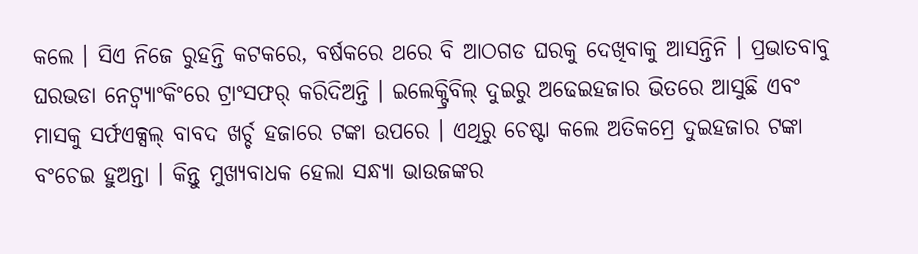କଲେ । ସିଏ ନିଜେ ରୁହନ୍ତି କଟକରେ, ବର୍ଷକରେ ଥରେ ବି ଆଠଗଡ ଘରକୁ ଦେଖିବାକୁ ଆସନ୍ତିନି । ପ୍ରଭାତବାବୁ ଘରଭଡା ନେଟ୍ବ୍ୟାଂକିଂରେ ଟ୍ରାଂସଫର୍ କରିଦିଅନ୍ତି । ଇଲେକ୍ଟ୍ରିବିଲ୍ ଦୁଇରୁ ଅଢେଇହଜାର ଭିତରେ ଆସୁଛି ଏବଂ ମାସକୁ ସର୍ଫଏକ୍ସଲ୍ ବାବଦ ଖର୍ଚ୍ଚ ହଜାରେ ଟଙ୍କା ଉପରେ । ଏଥିରୁ ଚେଷ୍ଟା କଲେ ଅତିକମ୍ରେ ଦୁଇହଜାର ଟଙ୍କା ବଂଚେଇ ହୁଅନ୍ତା । କିନ୍ତୁ ମୁଖ୍ୟବାଧକ ହେଲା ସନ୍ଧ୍ୟା ଭାଉଜଙ୍କର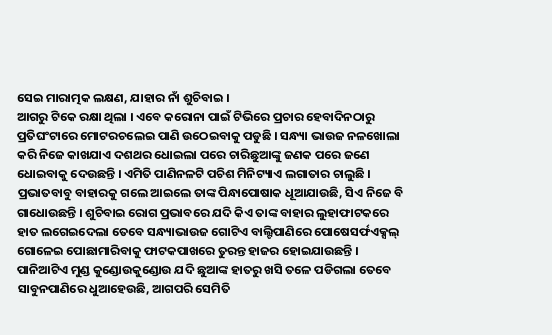ସେଇ ମାରାତ୍ମକ ଲକ୍ଷଣ, ଯାହାର ନାଁ ଶୁଚିବାଇ ।
ଆଗରୁ ଟିକେ ରକ୍ଷା ଥିଲା । ଏବେ କରୋନା ପାଇଁ ଟିଭିରେ ପ୍ରଚାର ହେବାଦିନଠାରୁ ପ୍ରତିଘଂଟାରେ ମୋଟରଚଲେଇ ପାଣି ଉଠେଇବାକୁ ପଡୁଛି । ସନ୍ଧ୍ୟା ଭାଉଜ ନଳଖୋଲା କରି ନିଜେ କାଖଯାଏ ଦଶଥର ଧୋଇଲା ପରେ ଚାରିଛୁଆଙ୍କୁ ଜଣକ ପରେ ଜଣେ ଧୋଇବାକୁ ଦେଉଛନ୍ତି । ଏମିତି ପାଣିନଳଟି ପଚିଶ ମିନିଟ୍ୟାଏ ଲଗାତାର ଚାଲୁଛି । ପ୍ରଭାତବାବୁ ବାହାରକୁ ଗଲେ ଆଇଲେ ତାଙ୍କ ପିନ୍ଧାପୋଷାକ ଧୂଆଯାଉଛି, ସିଏ ନିଜେ ବି ଗାଧୋଉଛନ୍ତି । ଶୁଚିବାଇ ରୋଗ ପ୍ରଭାବରେ ଯଦି କିଏ ତାଙ୍କ ବାହାର ଲୁହାଫାଟକରେ ହାତ ଲଗେଇଦେଲା ତେବେ ସନ୍ଧ୍ୟାଭାଉଜ ଗୋଟିଏ ବାଲ୍ଟିପାଣିରେ ପୋଷେସର୍ଫଏକ୍ସଲ୍ ଗୋଳେଇ ପୋଛାମାରିବାକୁ ଫାଟକପାଖରେ ତୁରନ୍ତ ହାଜର ହୋଇଯାଉଛନ୍ତି ।
ପାନିଆଟିଏ ମୁଣ୍ଡ କୁଣ୍ଡୋଉକୁଣ୍ଡୋଉ ଯଦି ଛୁଆଙ୍କ ହାତରୁ ଖସି ତଳେ ପଡିଗଲା ତେବେ ସାବୁନପାଣିରେ ଧୁଆହେଉଛି, ଆଗପରି ସେମିତି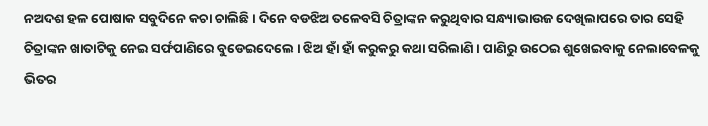ନଅଦଶ ହଳ ପୋଷାକ ସବୁଦିନେ କଚା ଚାଲିଛି । ଦିନେ ବଡଝିଅ ତଳେବସି ଚିତ୍ରାଙ୍କନ କରୁଥିବାର ସନ୍ଧ୍ୟାଭାଉଜ ଦେଖିଲାପରେ ତାର ସେହି ଚିତ୍ରାଙ୍କନ ଖାତାଟିକୁ ନେଇ ସର୍ଫପାଣିରେ ବୁଡେଇଦେଲେ । ଝିଅ ହାଁ ହାଁ କରୁକରୁ କଥା ସରିଲାଣି । ପାଣିରୁ ଉଠେଇ ଶୁଖେଇବାକୁ ନେଲାବେଳକୁ ଭିତର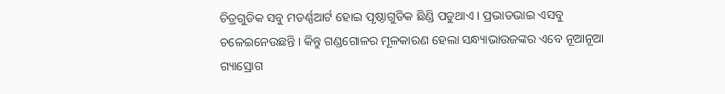ଚିତ୍ରଗୁଡିକ ସବୁ ମଡର୍ଣ୍ଣଆର୍ଟ ହୋଇ ପୃଷ୍ଠାଗୁଡିକ ଛିଣ୍ଡି ପଡୁଥାଏ । ପ୍ରଭାତଭାଇ ଏସବୁ ଚଳେଇନେଉଛନ୍ତି । କିନ୍ତୁ ଗଣ୍ଡଗୋଳର ମୂଳକାରଣ ହେଲା ସନ୍ଧ୍ୟାଭାଉଜଙ୍କର ଏବେ ନୂଆନୂଆ ଗ୍ୟାସ୍ରୋଗ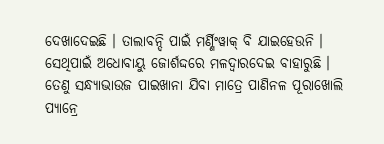ଦେଖାଦେଇଛି । ତାଲାବନ୍ଦି ପାଇଁ ମର୍ଣ୍ଣିଂୱାକ୍ ବି ଯାଇହେଉନି । ସେଥିପାଇଁ ଅଧୋବାୟୁ ଜୋର୍ଶଦ୍ଦରେ ମଳଦ୍ୱାରଦେଇ ବାହାରୁଛି । ତେଣୁ ସନ୍ଧ୍ୟାଭାଉଜ ପାଇଖାନା ଯିବା ମାତ୍ରେ ପାଣିନଳ ପୂରାଖୋଲି ପ୍ୟାନ୍ରେ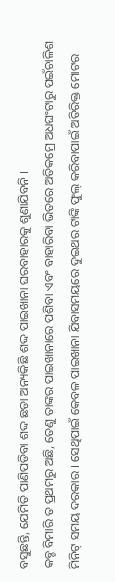ବସୁଛନ୍ତି, ଯେମିତି ପାଣିପଡିବା ଶଦ୍ଦ ଛଡା ଅନ୍ୟକିଛି ଶଦ୍ଦ ପାଇଖାନା ଘରବାହାରକୁ ଶୁଣାଯିବନି ।
କବ୍ଚ ବିମାରି ତ ପ୍ରଥମରୁ ଅଛି, ତେଣୁ ତାଙ୍କର ପାଇଖାନାରେ ପଶିବା ଏବଂ ବାହାରିବା ଭିତରେ ଅତିକମ୍ରେ ଅଧଘଂଟାରୁ ପଇଁଚାଳିଶ ମିନିଟ୍ ସମୟ ଦରକାର । ସେଥିପାଇଁ କେବଳ ପାଇଖାନା ଯିବାସମୟରେ ଦୁଇଥର ଟାଙ୍କି ଫୁଲ୍ କରିବାପାଇଁ ଅତିରିକ୍ତ ମୋଟର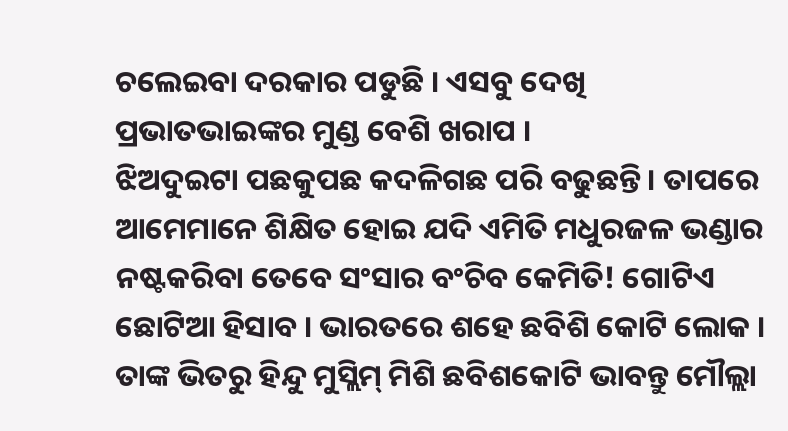ଚଲେଇବା ଦରକାର ପଡୁଛି । ଏସବୁ ଦେଖି ପ୍ରଭାତଭାଇଙ୍କର ମୁଣ୍ଡ ବେଶି ଖରାପ ।
ଝିଅଦୁଇଟା ପଛକୁପଛ କଦଳିଗଛ ପରି ବଢୁଛନ୍ତି । ତାପରେ ଆମେମାନେ ଶିକ୍ଷିତ ହୋଇ ଯଦି ଏମିତି ମଧୁରଜଳ ଭଣ୍ଡାର ନଷ୍ଟକରିବା ତେବେ ସଂସାର ବଂଚିବ କେମିତି! ଗୋଟିଏ ଛୋଟିଆ ହିସାବ । ଭାରତରେ ଶହେ ଛବିଶି କୋଟି ଲୋକ । ତାଙ୍କ ଭିତରୁ ହିନ୍ଦୁ ମୁସ୍ଲିମ୍ ମିଶି ଛବିଶକୋଟି ଭାବନ୍ତୁ ମୌଲ୍ଲା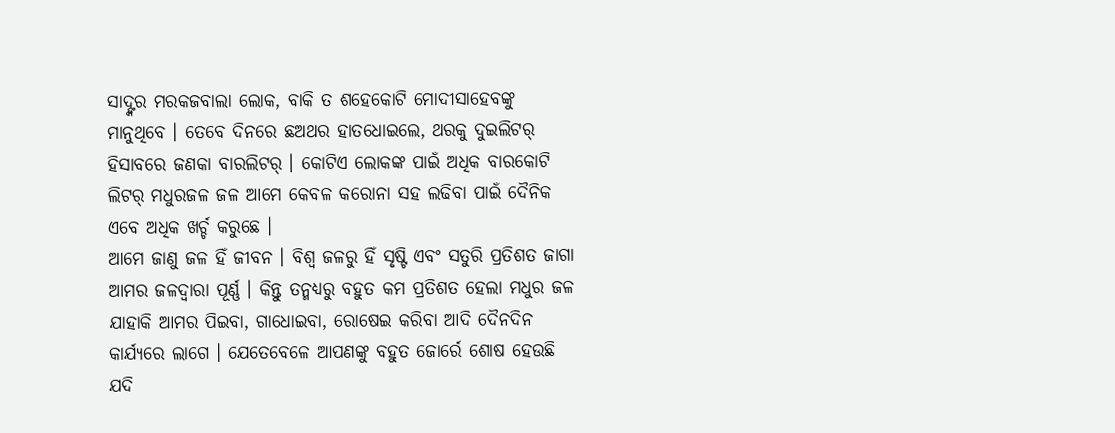ସାଦ୍ଙ୍କର ମରକଜବାଲା ଲୋକ, ବାକି ତ ଶହେକୋଟି ମୋଦୀସାହେବଙ୍କୁ ମାନୁଥିବେ । ତେବେ ଦିନରେ ଛଅଥର ହାତଧୋଇଲେ, ଥରକୁ ଦୁଇଲିଟର୍ ହିସାବରେ ଜଣକା ବାରଲିଟର୍ । କୋଟିଏ ଲୋକଙ୍କ ପାଇଁ ଅଧିକ ବାରକୋଟି ଲିଟର୍ ମଧୁରଜଳ ଜଳ ଆମେ କେବଳ କରୋନା ସହ ଲଢିବା ପାଇଁ ଦୈନିକ ଏବେ ଅଧିକ ଖର୍ଚ୍ଚ କରୁଛେ ।
ଆମେ ଜାଣୁ ଜଳ ହିଁ ଜୀବନ । ବିଶ୍ୱ ଜଳରୁ ହିଁ ସୃଷ୍ଟି ଏବଂ ସତୁରି ପ୍ରତିଶତ ଜାଗା ଆମର ଜଳଦ୍ୱାରା ପୂର୍ଣ୍ଣ । କିନ୍ତୁ ତନ୍ମଧ୍ୟରୁ ବହୁତ କମ ପ୍ରତିଶତ ହେଲା ମଧୁର ଜଳ ଯାହାକି ଆମର ପିଇବା, ଗାଧୋଇବା, ରୋଷେଇ କରିବା ଆଦି ଦୈନଦିନ କାର୍ଯ୍ୟରେ ଲାଗେ । ଯେତେବେଳେ ଆପଣଙ୍କୁ ବହୁତ ଜୋର୍ରେ ଶୋଷ ହେଉଛି ଯଦି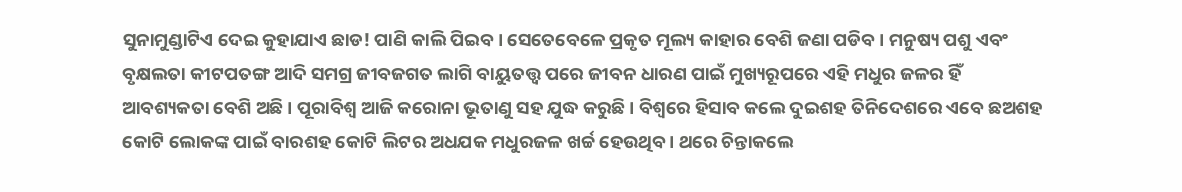ସୁନାମୁଣ୍ଡାଟିଏ ଦେଇ କୁହାଯାଏ ଛାଡ! ପାଣି କାଲି ପିଇବ । ସେତେବେଳେ ପ୍ରକୃତ ମୂଲ୍ୟ କାହାର ବେଶି ଜଣା ପଡିବ । ମନୁଷ୍ୟ ପଶୁ ଏବଂ ବୃକ୍ଷଲତା କୀଟପତଙ୍ଗ ଆଦି ସମଗ୍ର ଜୀବଜଗତ ଲାଗି ବାୟୁତତ୍ତ୍ୱ ପରେ ଜୀବନ ଧାରଣ ପାଇଁ ମୁଖ୍ୟରୂପରେ ଏହି ମଧୁର ଜଳର ହିଁ ଆବଶ୍ୟକତା ବେଶି ଅଛି । ପୂରାବିଶ୍ୱ ଆଜି କରୋନା ଭୂତାଣୁ ସହ ଯୁଦ୍ଧ କରୁଛି । ବିଶ୍ୱରେ ହିସାବ କଲେ ଦୁଇଶହ ତିନିଦେଶରେ ଏବେ ଛଅଶହ କୋଟି ଲୋକଙ୍କ ପାଇଁ ବାରଶହ କୋଟି ଲିଟର ଅଧଯକ ମଧୁରଜଳ ଖର୍ଚ୍ଚ ହେଉଥିବ । ଥରେ ଚିନ୍ତାକଲେ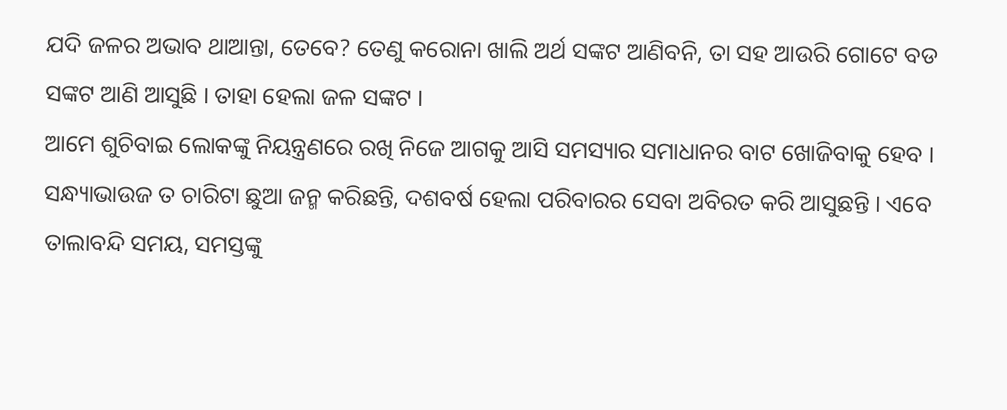ଯଦି ଜଳର ଅଭାବ ଥାଆନ୍ତା, ତେବେ? ତେଣୁ କରୋନା ଖାଲି ଅର୍ଥ ସଙ୍କଟ ଆଣିବନି, ତା ସହ ଆଉରି ଗୋଟେ ବଡ ସଙ୍କଟ ଆଣି ଆସୁଛି । ତାହା ହେଲା ଜଳ ସଙ୍କଟ ।
ଆମେ ଶୁଚିବାଇ ଲୋକଙ୍କୁ ନିୟନ୍ତ୍ରଣରେ ରଖି ନିଜେ ଆଗକୁ ଆସି ସମସ୍ୟାର ସମାଧାନର ବାଟ ଖୋଜିବାକୁ ହେବ । ସନ୍ଧ୍ୟାଭାଉଜ ତ ଚାରିଟା ଛୁଆ ଜନ୍ମ କରିଛନ୍ତି, ଦଶବର୍ଷ ହେଲା ପରିବାରର ସେବା ଅବିରତ କରି ଆସୁଛନ୍ତି । ଏବେ ତାଲାବନ୍ଦି ସମୟ, ସମସ୍ତଙ୍କୁ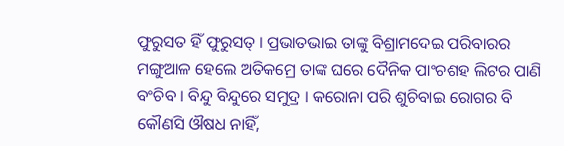ଫୁରୁସତ ହିଁ ଫୁରୁସତ୍ । ପ୍ରଭାତଭାଇ ତାଙ୍କୁ ବିଶ୍ରାମଦେଇ ପରିବାରର ମଙ୍ଗୁଆଳ ହେଲେ ଅତିକମ୍ରେ ତାଙ୍କ ଘରେ ଦୈନିକ ପାଂଚଶହ ଲିଟର ପାଣି ବଂଚିବ । ବିନ୍ଦୁ ବିନ୍ଦୁରେ ସମୁଦ୍ର । କରୋନା ପରି ଶୁଚିବାଇ ରୋଗର ବି କୌଣସି ଔଷଧ ନାହିଁ,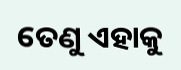ତେଣୁ ଏହାକୁ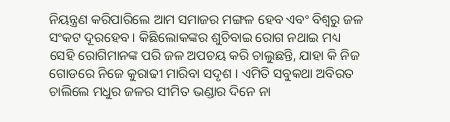ନିୟନ୍ତ୍ରଣ କରିପାରିଲେ ଆମ ସମାଜର ମଙ୍ଗଳ ହେବ ଏବଂ ବିଶ୍ୱରୁ ଜଳ ସଂକଟ ଦୂରହେବ । କିଛିଲୋକଙ୍କର ଶୁଚିବାଇ ରୋଗ ନଥାଇ ମଧ୍ୟ ସେହି ରୋଗିମାନଙ୍କ ପରି ଜଳ ଅପଚୟ କରି ଚାଲୁଛନ୍ତି, ଯାହା କି ନିଜ ଗୋଡରେ ନିଜେ କୁରାଢୀ ମାରିବା ସଦୃଶ । ଏମିତି ସବୁକଥା ଅବିରତ ଚାଲିଲେ ମଧୁର ଜଳର ସୀମିତ ଭଣ୍ଡାର ଦିନେ ନା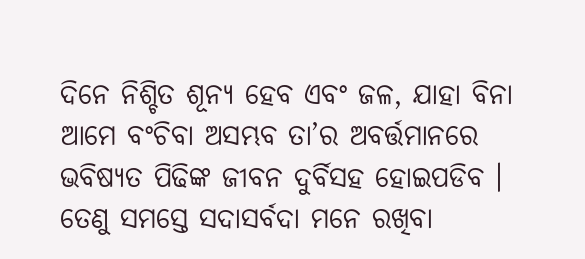ଦିନେ ନିଶ୍ଚିତ ଶୂନ୍ୟ ହେବ ଏବଂ ଜଳ, ଯାହା ବିନା ଆମେ ବଂଚିବା ଅସମ୍ଭବ ତା’ର ଅବର୍ତ୍ତମାନରେ ଭବିଷ୍ୟତ ପିଢିଙ୍କ ଜୀବନ ଦୁର୍ବିସହ ହୋଇପଡିବ । ତେଣୁ ସମସ୍ତେ ସଦାସର୍ବଦା ମନେ ରଖିବା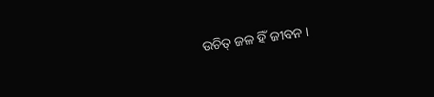ଉଚିତ୍ ଜଳ ହିଁ ଜୀବନ ।